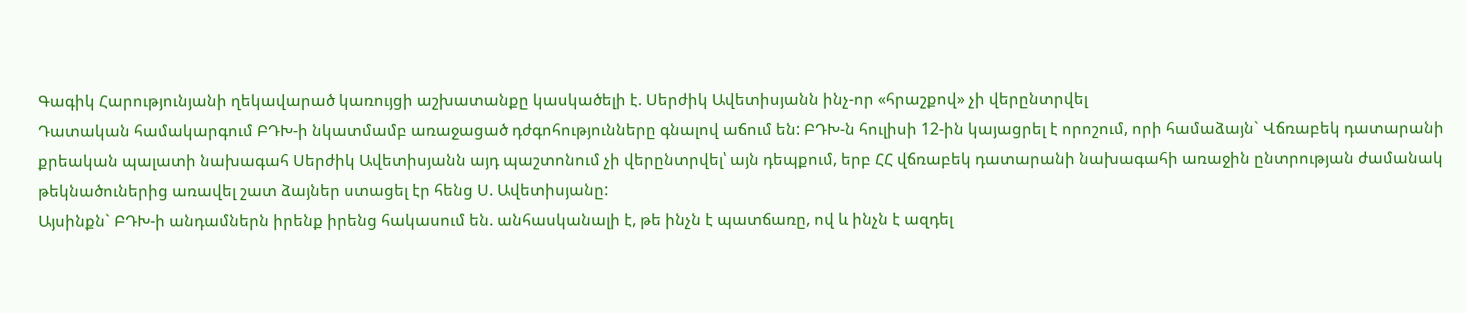Գագիկ Հարությունյանի ղեկավարած կառույցի աշխատանքը կասկածելի է. Սերժիկ Ավետիսյանն ինչ-որ «հրաշքով» չի վերընտրվել
Դատական համակարգում ԲԴԽ-ի նկատմամբ առաջացած դժգոհությունները գնալով աճում են: ԲԴԽ-ն հուլիսի 12-ին կայացրել է որոշում, որի համաձայն` Վճռաբեկ դատարանի քրեական պալատի նախագահ Սերժիկ Ավետիսյանն այդ պաշտոնում չի վերընտրվել՝ այն դեպքում, երբ ՀՀ վճռաբեկ դատարանի նախագահի առաջին ընտրության ժամանակ թեկնածուներից առավել շատ ձայներ ստացել էր հենց Ս. Ավետիսյանը:
Այսինքն` ԲԴԽ-ի անդամներն իրենք իրենց հակասում են. անհասկանալի է, թե ինչն է պատճառը, ով և ինչն է ազդել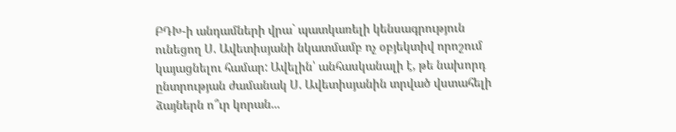ԲԴԽ-ի անդամների վրա` պատկառելի կենսագրություն ունեցող Ս. Ավետիսյանի նկատմամբ ոչ օբյեկտիվ որոշում կայացնելու համար: Ավելին՝ անհասկանալի է, թե նախորդ ընտրության ժամանակ Ս. Ավետիսյանին տրված վստահելի ձայներն ո՞ւր կորան...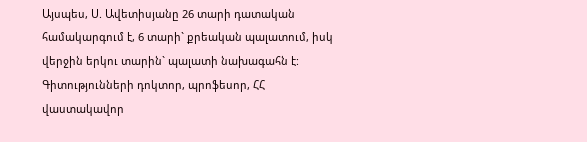Այսպես, Ս. Ավետիսյանը 26 տարի դատական համակարգում է, 6 տարի` քրեական պալատում, իսկ վերջին երկու տարին` պալատի նախագահն է: Գիտությունների դոկտոր, պրոֆեսոր, ՀՀ վաստակավոր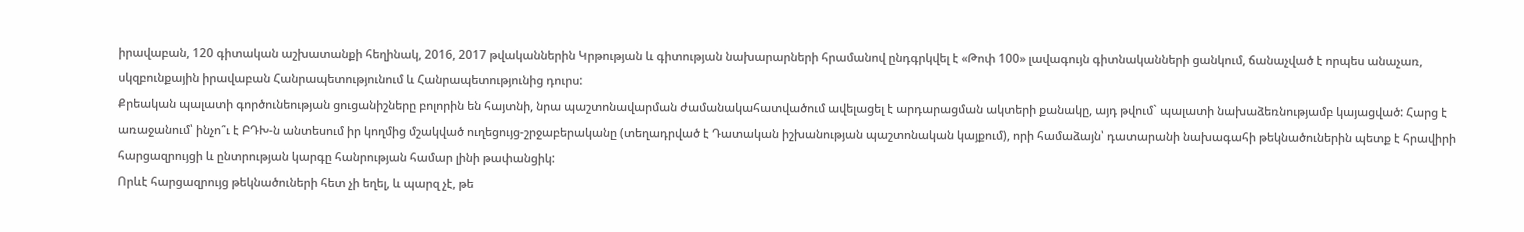իրավաբան, 120 գիտական աշխատանքի հեղինակ, 2016, 2017 թվականներին Կրթության և գիտության նախարարների հրամանով ընդգրկվել է «Թոփ 100» լավագույն գիտնականների ցանկում, ճանաչված է որպես անաչառ, սկզբունքային իրավաբան Հանրապետությունում և Հանրապետությունից դուրս:
Քրեական պալատի գործունեության ցուցանիշները բոլորին են հայտնի, նրա պաշտոնավարման ժամանակահատվածում ավելացել է արդարացման ակտերի քանակը, այդ թվում` պալատի նախաձեռնությամբ կայացված: Հարց է առաջանում՝ ինչո՞ւ է ԲԴԽ-ն անտեսում իր կողմից մշակված ուղեցույց-շրջաբերականը (տեղադրված է Դատական իշխանության պաշտոնական կայքում), որի համաձայն՝ դատարանի նախագահի թեկնածուներին պետք է հրավիրի հարցազրույցի և ընտրության կարգը հանրության համար լինի թափանցիկ:
Որևէ հարցազրույց թեկնածուների հետ չի եղել, և պարզ չէ, թե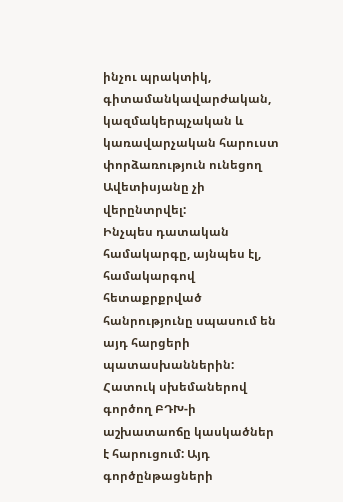ինչու պրակտիկ, գիտամանկավարժական, կազմակերպչական և կառավարչական հարուստ փորձառություն ունեցող Ավետիսյանը չի վերընտրվել:
Ինչպես դատական համակարգը, այնպես էլ, համակարգով հետաքրքրված հանրությունը սպասում են այդ հարցերի պատասխաններին:
Հատուկ սխեմաներով գործող ԲԴԽ-ի աշխատաոճը կասկածներ է հարուցում: Այդ գործընթացների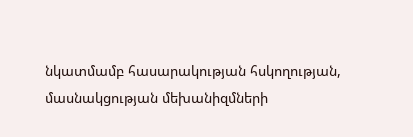նկատմամբ հասարակության հսկողության, մասնակցության մեխանիզմների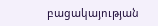բացակայության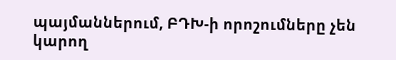պայմաններում, ԲԴԽ-ի որոշումները չեն կարող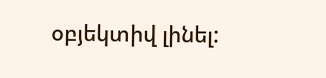օբյեկտիվ լինել: